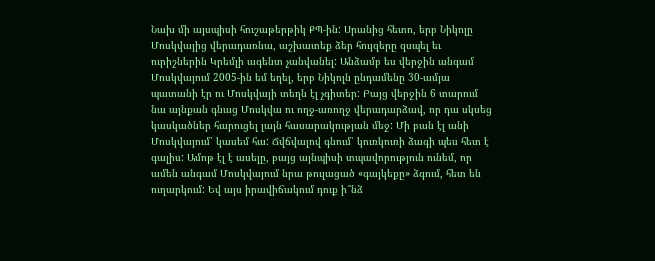Նախ մի այսպիսի հուշաթերթիկ ՔՊ-ին: Սրանից հետո, երբ Նիկոլը Մոսկվայից վերադառնա, աշխատեք ձեր հույզերը զսպել եւ ուրիշներին Կրեմլի ագենտ չանվանել: Անձամբ ես վերջին անգամ Մոսկվայում 2005-ին եմ եղել, երբ Նիկոլն ընդամենը 30-ամյա պատանի էր ու Մոսկվայի տեղն էլ չգիտեր: Բայց վերջին 6 տարում նա այնքան գնաց Մոսկվա ու ողջ-առողջ վերադարձավ, որ դա սկսեց կասկածներ հարուցել լայն հասարակության մեջ: Մի բան էլ անի Մոսկվայում՝ կասեմ հա: Ճվճվալով գնում՝ կուռկուռի ձագի պես հետ է գալիս: Ամոթ էլ է ասելը, բայց այնպիսի տպավորություն ունեմ, որ ամեն անգամ Մոսկվայում նրա թուլացած «գայկեքը» ձգում, հետ են ուղարկում: Եվ այս իրավիճակում դուք ի՞նձ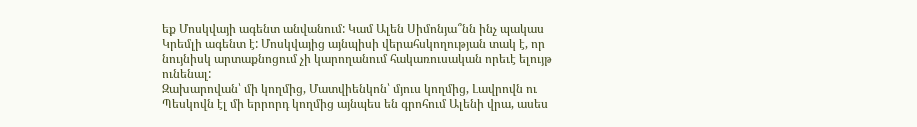եք Մոսկվայի ագենտ անվանում: Կամ Ալեն Սիմոնյա՞նն ինչ պակաս Կրեմլի ագենտ է: Մոսկվայից այնպիսի վերահսկողության տակ է, որ նույնիսկ արտաքնոցում չի կարողանում հակառուսական որեւէ ելույթ ունենալ:
Զախարովան՝ մի կողմից, Մատվիենկոն՝ մյուս կողմից, Լավրովն ու Պեսկովն էլ մի երրորդ կողմից այնպես են գրոհում Ալենի վրա, ասես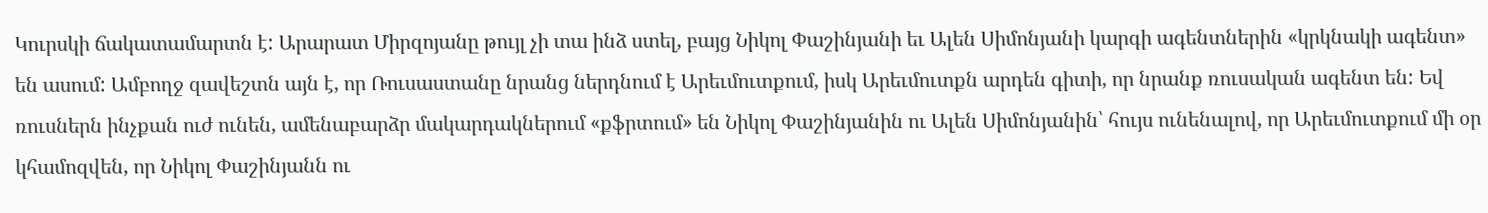Կուրսկի ճակատամարտն է: Արարատ Միրզոյանը թույլ չի տա ինձ ստել, բայց Նիկոլ Փաշինյանի եւ Ալեն Սիմոնյանի կարգի ագենտներին «կրկնակի ագենտ» են ասում: Ամբողջ զավեշտն այն է, որ Ռուսաստանը նրանց ներդնում է Արեւմուտքում, իսկ Արեւմուտքն արդեն գիտի, որ նրանք ռուսական ագենտ են: Եվ ռուսներն ինչքան ուժ ունեն, ամենաբարձր մակարդակներում «քֆրտում» են Նիկոլ Փաշինյանին ու Ալեն Սիմոնյանին՝ հույս ունենալով, որ Արեւմուտքում մի օր կհամոզվեն, որ Նիկոլ Փաշինյանն ու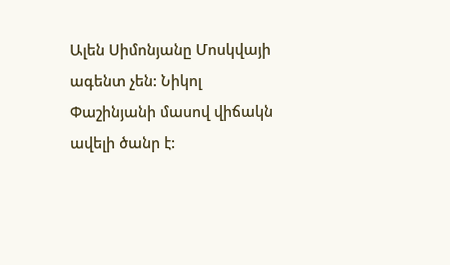Ալեն Սիմոնյանը Մոսկվայի ագենտ չեն: Նիկոլ Փաշինյանի մասով վիճակն ավելի ծանր է: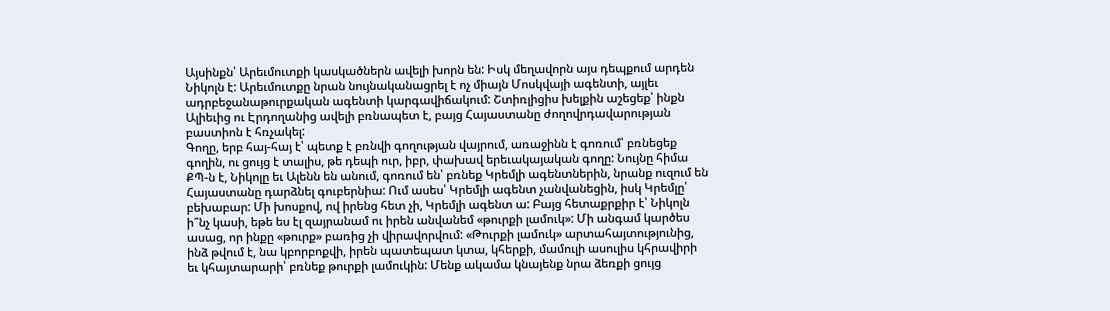Այսինքն՝ Արեւմուտքի կասկածներն ավելի խորն են: Իսկ մեղավորն այս դեպքում արդեն Նիկոլն է: Արեւմուտքը նրան նույնականացրել է ոչ միայն Մոսկվայի ագենտի, այլեւ ադրբեջանաթուրքական ագենտի կարգավիճակում: Շտիռլիցիս խելքին աշեցեք՝ ինքն Ալիեւից ու Էրդողանից ավելի բռնապետ է, բայց Հայաստանը ժողովրդավարության բաստիոն է հռչակել:
Գողը, երբ հայ-հայ է՝ պետք է բռնվի գողության վայրում, առաջինն է գոռում՝ բռնեցեք գողին, ու ցույց է տալիս, թե դեպի ուր, իբր, փախավ երեւակայական գողը: Նույնը հիմա ՔՊ-ն է, Նիկոլը եւ Ալենն են անում, գոռում են՝ բռնեք Կրեմլի ագենտներին, նրանք ուզում են Հայաստանը դարձնել գուբերնիա: Ում ասես՝ Կրեմլի ագենտ չանվանեցին, իսկ Կրեմլը՝ բեխաբար: Մի խոսքով, ով իրենց հետ չի, Կրեմլի ագենտ ա: Բայց հետաքրքիր է՝ Նիկոլն ի՞նչ կասի, եթե ես էլ զայրանամ ու իրեն անվանեմ «թուրքի լամուկ»: Մի անգամ կարծես ասաց, որ ինքը «թուրք» բառից չի վիրավորվում: «Թուրքի լամուկ» արտահայտությունից, ինձ թվում է, նա կբորբոքվի, իրեն պատեպատ կտա, կհերքի, մամուլի ասուլիս կհրավիրի եւ կհայտարարի՝ բռնեք թուրքի լամուկին: Մենք ակամա կնայենք նրա ձեռքի ցույց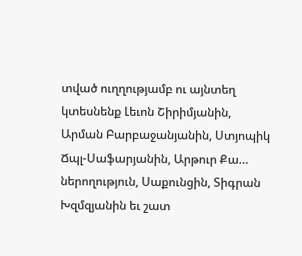տված ուղղությամբ ու այնտեղ կտեսնենք Լեւոն Շիրիմյանին, Արման Բարբաջանյանին, Ստյոպիկ Ճպլ-Սաֆարյանին, Արթուր Քա… ներողություն, Սաքունցին, Տիգրան Խզմզյանին եւ շատ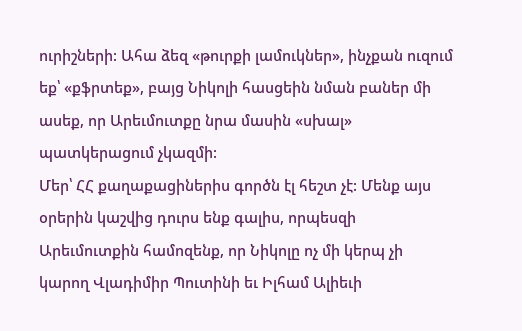ուրիշների: Ահա ձեզ «թուրքի լամուկներ», ինչքան ուզում եք՝ «քֆրտեք», բայց Նիկոլի հասցեին նման բաներ մի ասեք, որ Արեւմուտքը նրա մասին «սխալ» պատկերացում չկազմի:
Մեր՝ ՀՀ քաղաքացիներիս գործն էլ հեշտ չէ: Մենք այս օրերին կաշվից դուրս ենք գալիս, որպեսզի Արեւմուտքին համոզենք, որ Նիկոլը ոչ մի կերպ չի կարող Վլադիմիր Պուտինի եւ Իլհամ Ալիեւի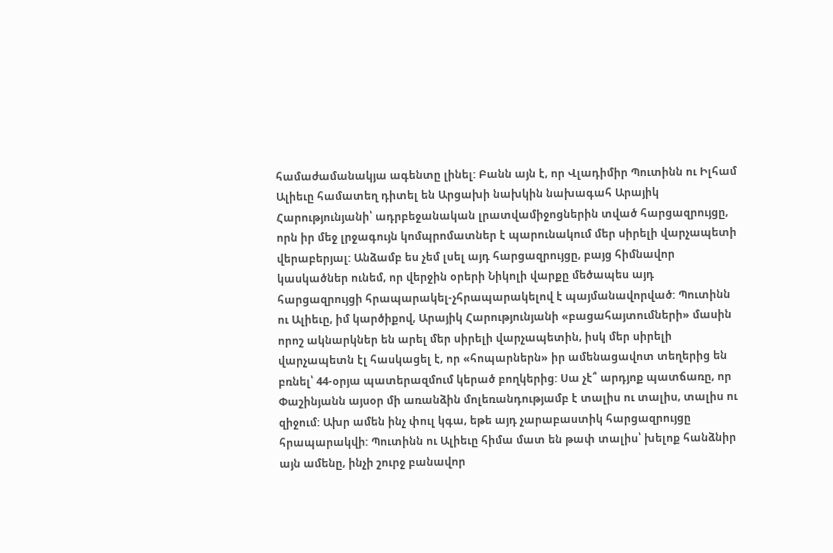համաժամանակյա ագենտը լինել: Բանն այն է, որ Վլադիմիր Պուտինն ու Իլհամ Ալիեւը համատեղ դիտել են Արցախի նախկին նախագահ Արայիկ Հարությունյանի՝ ադրբեջանական լրատվամիջոցներին տված հարցազրույցը, որն իր մեջ լրջագույն կոմպրոմատներ է պարունակում մեր սիրելի վարչապետի վերաբերյալ: Անձամբ ես չեմ լսել այդ հարցազրույցը, բայց հիմնավոր կասկածներ ունեմ, որ վերջին օրերի Նիկոլի վարքը մեծապես այդ հարցազրույցի հրապարակել-չհրապարակելով է պայմանավորված: Պուտինն ու Ալիեւը, իմ կարծիքով, Արայիկ Հարությունյանի «բացահայտումների» մասին որոշ ակնարկներ են արել մեր սիրելի վարչապետին, իսկ մեր սիրելի վարչապետն էլ հասկացել է, որ «հոպարներն» իր ամենացավոտ տեղերից են բռնել՝ 44-օրյա պատերազմում կերած բողկերից: Սա չէ՞ արդյոք պատճառը, որ Փաշինյանն այսօր մի առանձին մոլեռանդությամբ է տալիս ու տալիս, տալիս ու զիջում: Ախր ամեն ինչ փուլ կգա, եթե այդ չարաբաստիկ հարցազրույցը հրապարակվի: Պուտինն ու Ալիեւը հիմա մատ են թափ տալիս՝ խելոք հանձնիր այն ամենը, ինչի շուրջ բանավոր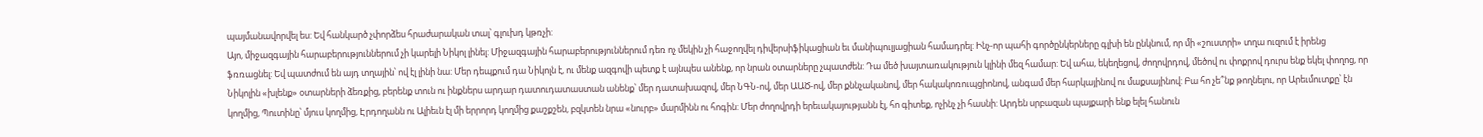պայմանավորվել ես: Եվ հանկարծ չփորձես հրաժարական տալ՝ գլուխդ կթռչի:
Այո, միջազգային հարաբերություններում չի կարելի Նիկոլ լինել: Միջազգային հարաբերություններում դեռ ոչ մեկին չի հաջողվել դիվերսիֆիկացիան եւ մանիպուլյացիան համադրել: Ինչ-որ պահի գործընկերները գլխի են ընկնում, որ մի «շուստրի» տղա ուզում է իրենց ֆռռացնել: Եվ պատժում են այդ տղային՝ ով էլ լինի նա: Մեր դեպքում դա Նիկոլն է, ու մենք ազգովի պետք է այնպես անենք, որ նրան օտարները չպատժեն: Դա մեծ խայտառակություն կլինի մեզ համար: Եվ ահա, եկեղեցով, ժողովրդով, մեծով ու փոքրով դուրս ենք եկել փողոց, որ Նիկոլին «խլենք» օտարների ձեռքից, բերենք տուն ու ինքներս արդար դատուդատաստան անենք՝ մեր դատախազով, մեր ՆԳՆ-ով, մեր ԱԱԾ-ով, մեր քննչականով, մեր հակակոռուպցիոնով, անգամ մեր հարկայինով ու մաքսայինով: Բա հո չե՞նք թողնելու, որ Արեւմուտքը՝ էն կողմից, Պուտինը՝ մյուս կողմից, Էրդողանն ու Ալիեւն էլ մի երրորդ կողմից քաշքշեն, բզկտեն նրա «նուրբ» մարմինն ու հոգին: Մեր ժողովրդի երեւակայությանն էլ, հո գիտեք, ոչինչ չի հասնի: Արդեն սրբազան պայքարի ենք ելել հանուն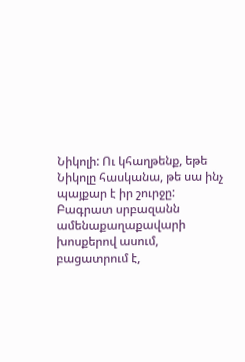Նիկոլի: Ու կհաղթենք, եթե Նիկոլը հասկանա, թե սա ինչ պայքար է իր շուրջը: Բագրատ սրբազանն ամենաքաղաքավարի խոսքերով ասում, բացատրում է,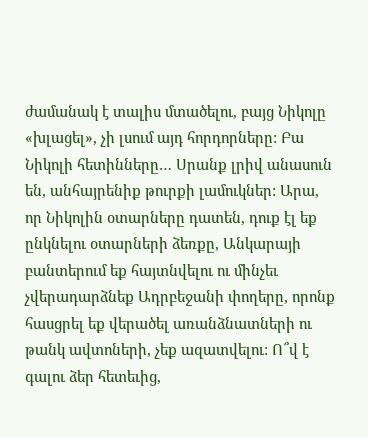ժամանակ է տալիս մտածելու, բայց Նիկոլը «խլացել», չի լսում այդ հորդորները: Բա Նիկոլի հետինները… Սրանք լրիվ անասուն են, անհայրենիք թուրքի լամուկներ: Արա, որ Նիկոլին օտարները դատեն, դուք էլ եք ընկնելու օտարների ձեռքը, Անկարայի բանտերում եք հայտնվելու ու մինչեւ չվերադարձնեք Ադրբեջանի փողերը, որոնք հասցրել եք վերածել առանձնատների ու թանկ ավտոների, չեք ազատվելու: Ո՞վ է գալու ձեր հետեւից,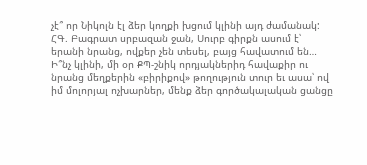չէ՞ որ Նիկոլն էլ ձեր կողքի խցում կլինի այդ ժամանակ:
ՀԳ. Բագրատ սրբազան ջան, Սուրբ գիրքն ասում է՝ երանի նրանց, ովքեր չեն տեսել, բայց հավատում են… Ի՞նչ կլինի, մի օր ՔՊ-շնիկ որդյակներիդ հավաքիր ու նրանց մեղքերին «բիրիքով» թողություն տուր եւ ասա՝ ով իմ մոլորյալ ոչխարներ, մենք ձեր գործակալական ցանցը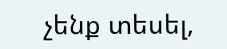չենք տեսել,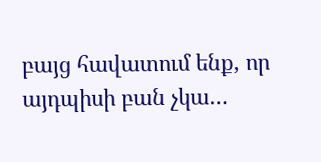բայց հավատում ենք, որ այդպիսի բան չկա…